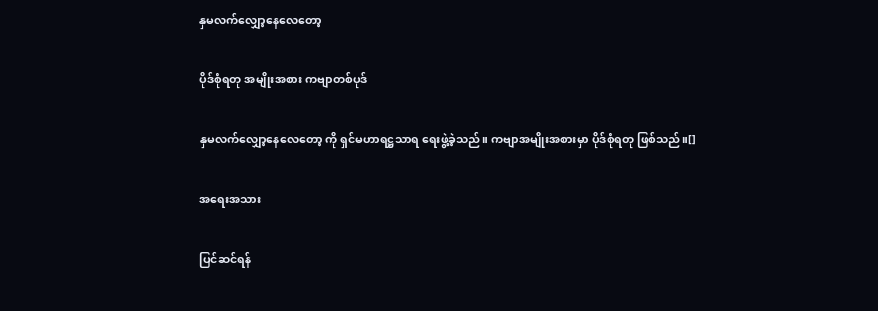နှမလက်လျှော့နေလေတော့

ပိုဒ်စုံရတု အမျိုးအစား ကဗျာတစ်ပုဒ်

နှမလက်လျှော့နေလေတော့ ကို ရှင်မဟာရဋ္ဌသာရ ရေးဖွဲ့ခဲ့သည်။ ကဗျာအမျိုးအစားမှာ ပိုဒ်စုံရတု ဖြစ်သည်။[]

အရေးအသား

ပြင်ဆင်ရန်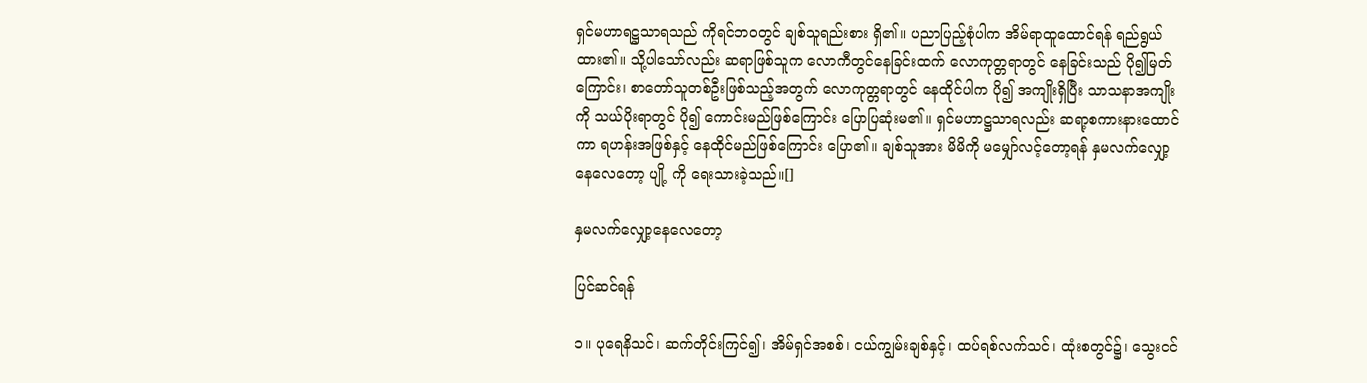ရှင်မဟာရဋ္ဌသာရသည် ကိုရင်ဘဝတွင် ချစ်သူရည်းစား ရှိ၏။ ပညာပြည့်စုံပါက အိမ်ရာထူထောင်ရန် ရည်ရွယ်ထား၏။ သို့ပါသော်လည်း ဆရာဖြစ်သူက လောကီတွင်နေခြင်းထက် လောကုတ္တရာတွင် နေခြင်းသည် ပို၍မြတ်ကြောင်း၊ စာတော်သူတစ်ဦးဖြစ်သည့်အတွက် လောကုတ္တရာတွင် နေထိုင်ပါက ပို၍ အကျိုးရှိပြီး သာသနာအကျိုးကို သယ်ပိုးရာတွင် ပို၍ ကောင်းမည်ဖြစ်ကြောင်း ပြောပြဆုံးမ၏။ ရှင်မဟာဋ္ဌသာရလည်း ဆရာ့စကားနားထောင်ကာ ရဟန်းအဖြစ်နှင့် နေထိုင်မည်ဖြစ်ကြောင်း ပြော၏။ ချစ်သူအား မိမိကို မမျှော်လင့်တော့ရန် နှမလက်လျှော့နေလေတော့ ပျို့ ကို ရေးသားခဲ့သည်။[]

နှမလက်လျှော့နေလေတော့

ပြင်ဆင်ရန်

၁။ ပုရေနိသင်၊ ဆက်တိုင်းကြင်၍၊ အိမ်ရှင်အစစ်၊ ငယ်ကျွမ်းချစ်နှင့်၊ ထပ်ရစ်လက်သင်၊ ထုံးစတွင်၌၊ သွေးငင်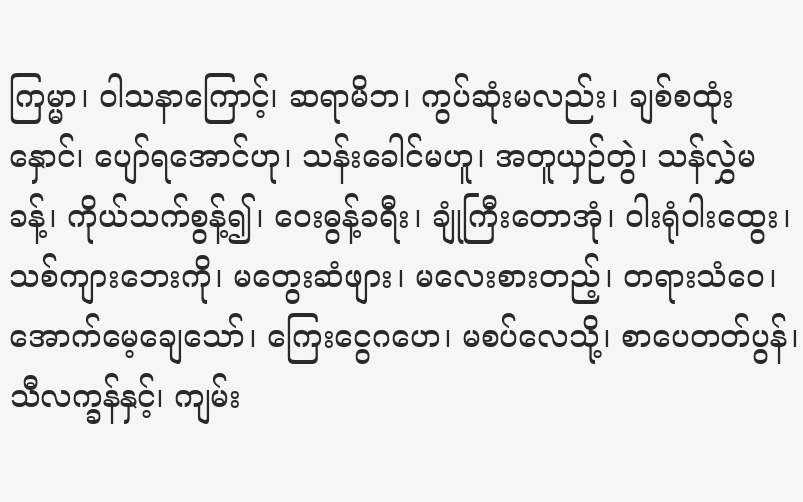ကြမ္မာ၊ ဝါသနာကြောင့်၊ ဆရာမိဘ၊ ကွပ်ဆုံးမလည်း၊ ချစ်စထုံးနှောင်၊ ပျော်ရအောင်ဟု၊ သန်းခေါင်မဟူ၊ အတူယှဉ်တွဲ၊ သန်လွှဲမခန့်၊ ကိုယ်သက်စွန့်၍၊ ဝေးဓွန့်ခရီး၊ ချုံကြီးတောအုံ၊ ဝါးရုံဝါးထွေး၊ သစ်ကျားဘေးကို၊ မတွေးဆံဖျား၊ မလေးစားတည့်၊ တရားသံဝေ၊ အောက်မေ့ချေသော်၊ ကြေးငွေဂဟေ၊ မစပ်လေသို့၊ စာပေတတ်ပွန်၊ သီလက္ခန်နှင့်၊ ကျမ်း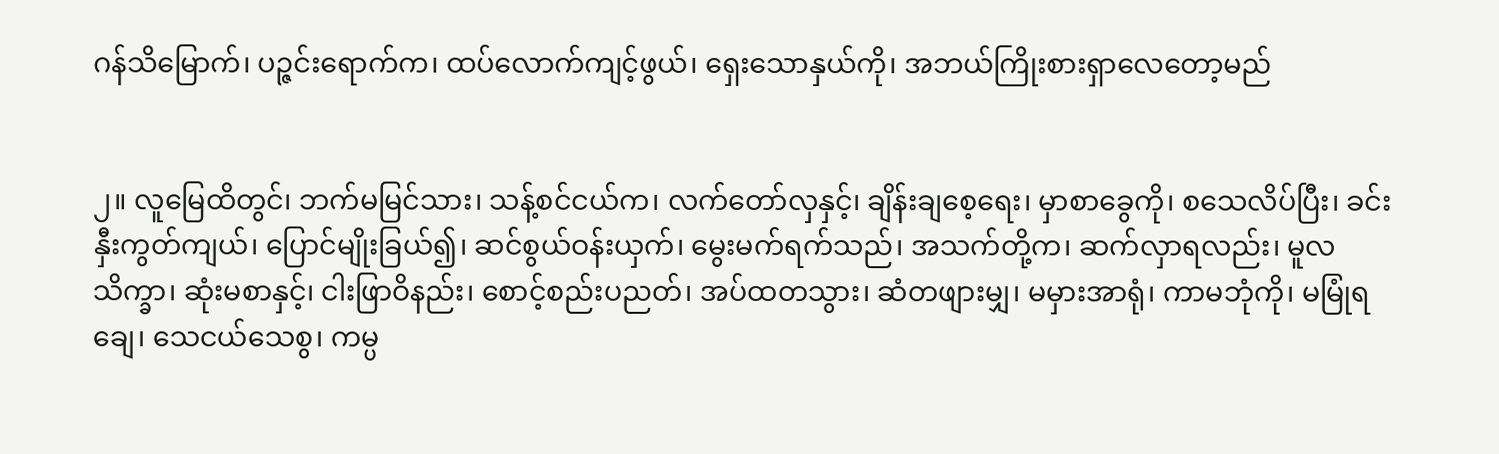ဂန်သိမြောက်၊ ပဉ္ဇင်းရောက်က၊ ထပ်လောက်ကျင့်ဖွယ်၊ ရှေးသောနှယ်ကို၊ အဘယ်ကြိုးစားရှာလေတော့မည်


၂။ လူမြေထိတွင်၊ ဘက်မမြင်သား၊ သန့်စင်ငယ်က၊ လက်တော်လှနှင့်၊ ချိန်းချစေ့ရေး၊ မှာစာခွေကို၊ စသေလိပ်ပြီး၊ ခင်းနှီးကွတ်ကျယ်၊ ပြောင်မျိုးခြယ်၍၊ ဆင်စွယ်ဝန်းယှက်၊ မွေးမက်ရက်သည်၊ အသက်တို့က၊ ဆက်လှာရလည်း၊ မူလသိက္ခာ၊ ဆုံးမစာနှင့်၊ ငါးဖြာဝိနည်း၊ စောင့်စည်းပညတ်၊ အပ်ထတသွား၊ ဆံတဖျားမျှ၊ မမှားအာရုံ၊ ကာမဘုံကို၊ မမြုံရချေ၊ သေငယ်သေစွ၊ ကမ္ပ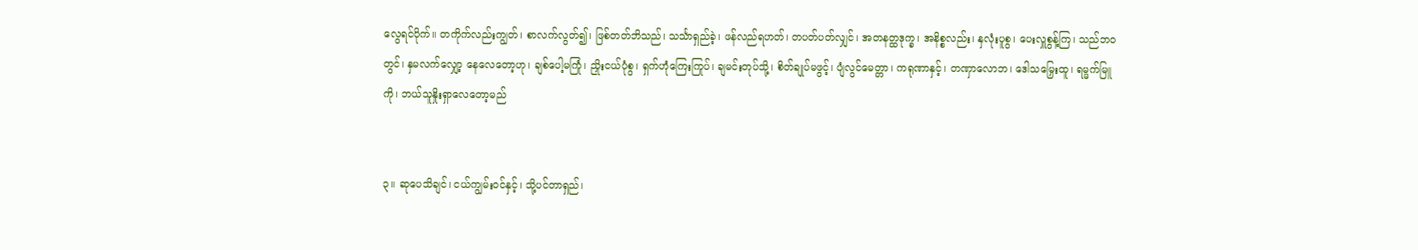လွေရင်ပိုက်၊၊ တကိုက်လည်းကျွတ်၊ စာလက်လွတ်၍၊ ဖြစ်တတ်ဘိသည်၊ သင်္သာရှည်ခဲ့၊ ဖန်လည်ရဟတ်၊ တပတ်ပတ်လျှင်၊ အတနတ္ထဒုက္ခ၊ အနိစ္စလည်း၊ နှလုံးပူစွ၊ ပေးလှူစွန့်ကြ၊ သည်ဘဝတွင်၊ နှမလက်လျှော့ နေလေတော့ဟု၊ ချစ်ပေါ့မကြုံ၊ ညှိုးငယ်ပုံစွ၊ ရှက်ဟုံကြေးကြုပ်၊ ချမင်းတုပ်သို့၊ စိတ်ချုပ်မဖွင့်၊ ပျံလွင်မေတ္တာ၊ ကရုဏာနှင့်၊ တဏှာလောဘ၊ ဒေါသမြှေးထူ၊ ရမ္မက်မြူကို၊ ဘယ်သူနှိုးရှာလေတော့မည်


၃။ ဆုပေသိချင်၊ ငယ်ကျွမ်းဝင်နှင့်၊ သို့ပင်တာရှည်၊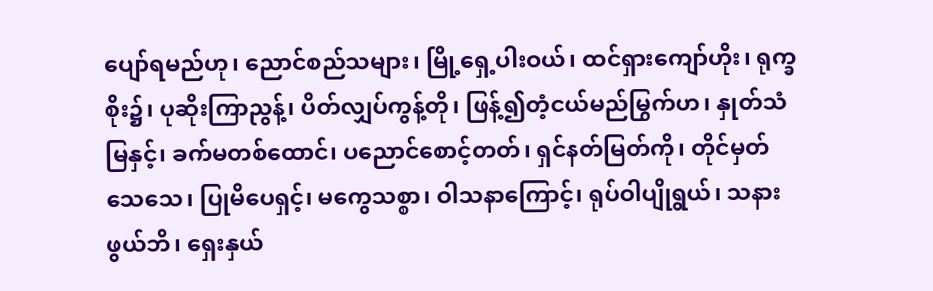ပျော်ရမည်ဟု၊ ညောင်စည်သများ၊ မြို့ရှေ့ပါးဝယ်၊ ထင်ရှားကျော်ဟိုး၊ ရုက္ခစိုး၌၊ ပုဆိုးကြာညွန့်၊ ပိတ်လျှပ်ကွန့်တို၊ ဖြန့်၍တံ့ငယ်မည်မြွက်ဟ၊ နှုတ်သံမြနှင့်၊ ခက်မတစ်ထောင်၊ ပညောင်စောင့်တတ်၊ ရှင်နတ်မြတ်ကို၊ တိုင်မှတ်သေသေ၊ ပြုမိပေရှင့်၊ မကွေသစ္စာ၊ ဝါသနာကြောင့်၊ ရုပ်ဝါပျိုရွယ်၊ သနားဖွယ်ဘိ၊ ရှေးနှယ်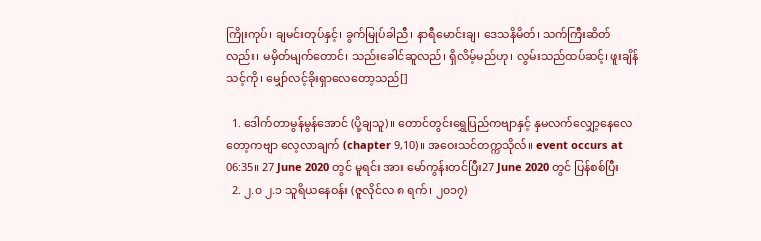ကြိုးကုပ်၊ ချမင်းတုပ်နှင့်၊ ခွက်မြုပ်ခါညီ၊ နာရီမောင်းချ၊ ဒေသနိမိတ်၊ သက်ကြီးဆိတ်လည်း၊ မမှိတ်မျက်တောင်၊ သည်းခေါင်ဆူလည်၊ ရှိလိမ့်မည်ဟု၊ လွမ်းသည်ထပ်ဆင့်၊ ဖူးချိန်သင့်ကို၊ မျှော်လင့်ခိုးရှာလေတော့သည်[]

  1. ဒေါက်တာမွန်မွန်အောင် (ပို့ချသူ)။ တောင်တွင်းရွှေပြည်ကဗျာနှင့် နှမလက်လျှော့နေလေတော့ကဗျာ လေ့လာချက် (chapter 9,10)။ အဝေးသင်တက္ကသိုလ်။ event occurs at 06:35။ 27 June 2020 တွင် မူရင်း အား မော်ကွန်းတင်ပြီး27 June 2020 တွင် ပြန်စစ်ပြီး
  2. ၂.၀ ၂.၁ သူရိယနေဝန်း (ဇူလိုင်လ ၈ ရက်၊ ၂၀၁၇)